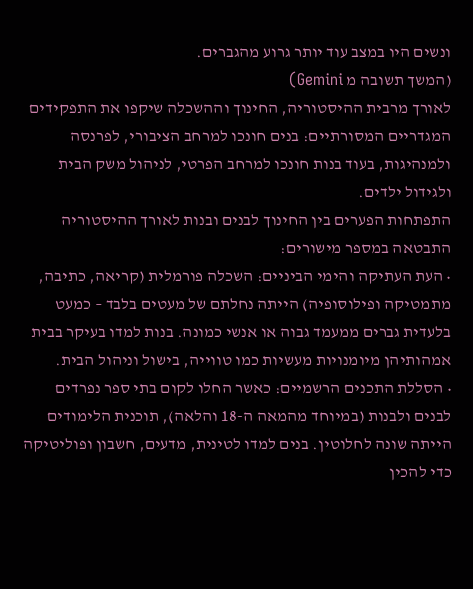ונשים היו במצב עוד יותר גרוע מהגברים.
(המשך תשובה מ Gemini)
לאורך מרבית ההיסטוריה, החינוך וההשכלה שיקפו את התפקידים המגדריים המסורתיים: בנים חונכו למרחב הציבורי, לפרנסה ולמנהיגות, בעוד בנות חונכו למרחב הפרטי, לניהול משק הבית ולגידול ילדים.
התפתחות הפערים בין החינוך לבנים ובנות לאורך ההיסטוריה התבטאה במספר מישורים:
• העת העתיקה והימי הביניים: השכלה פורמלית (קריאה, כתיבה, מתמטיקה ופילוסופיה) הייתה נחלתם של מעטים בלבד – כמעט בלעדית גברים ממעמד גבוה או אנשי כמונה. בנות למדו בעיקר בבית אמהותיהן מיומנויות מעשיות כמו טווייה, בישול וניהול הבית.
• הסללת התכנים הרשמיים: כאשר החלו לקום בתי ספר נפרדים לבנים ולבנות (במיוחד מהמאה ה-18 והלאה), תוכנית הלימודים הייתה שונה לחלוטין. בנים למדו לטינית, מדעים, חשבון ופוליטיקה כדי להכין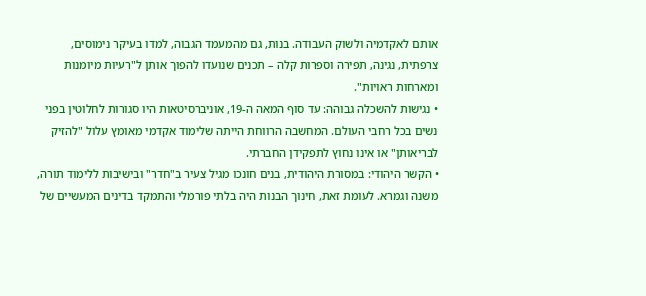אותם לאקדמיה ולשוק העבודה. בנות, גם מהמעמד הגבוה, למדו בעיקר נימוסים, צרפתית, נגינה, תפירה וספרות קלה – תכנים שנועדו להפוך אותן ל"רעיות מיומנות ומארחות ראויות".
• נגישות להשכלה גבוהה: עד סוף המאה ה-19, אוניברסיטאות היו סגורות לחלוטין בפני נשים בכל רחבי העולם. המחשבה הרווחת הייתה שלימוד אקדמי מאומץ עלול "להזיק לבריאותן" או אינו נחוץ לתפקידן החברתי.
• הקשר היהודי: במסורת היהודית, בנים חונכו מגיל צעיר ב"חדר" ובישיבות ללימוד תורה, משנה וגמרא. לעומת זאת, חינוך הבנות היה בלתי פורמלי והתמקד בדינים המעשיים של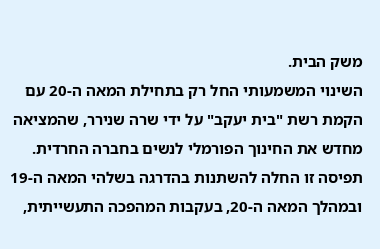משק הבית.
השינוי המשמעותי החל רק בתחילת המאה ה-20 עם הקמת רשת "בית יעקב" על ידי שרה שנירר, שהמציאה מחדש את החינוך הפורמלי לנשים בחברה החרדית.
תפיסה זו החלה להשתנות בהדרגה בשלהי המאה ה-19 ובמהלך המאה ה-20, בעקבות המהפכה התעשייתית,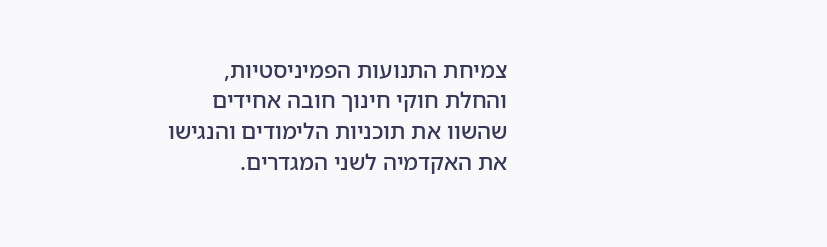צמיחת התנועות הפמיניסטיות, והחלת חוקי חינוך חובה אחידים שהשוו את תוכניות הלימודים והנגישו את האקדמיה לשני המגדרים.